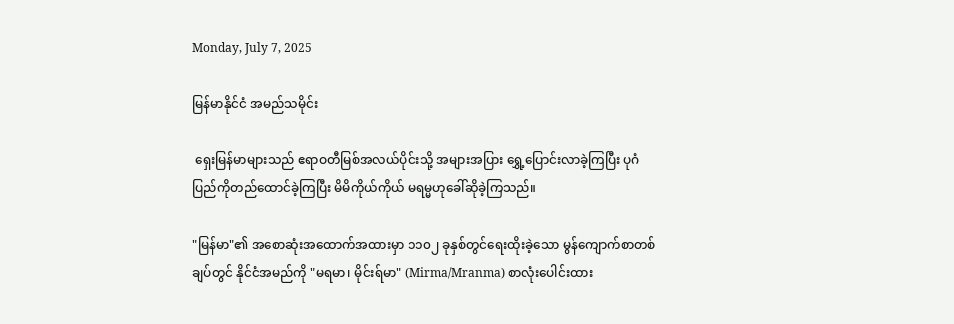Monday, July 7, 2025

မြန်မာနိုင်ငံ အမည်သမိုင်း

 ရှေးမြန်မာများသည် ဧရာဝတီမြစ်အလယ်ပိုင်းသို့ အများအပြား ရွှေ့ပြောင်းလာခဲ့ကြပြီး ပုဂံပြည်ကိုတည်ထောင်ခဲ့ကြပြီး မိမိကိုယ်ကိုယ် မရမ္မဟုခေါ်ဆိုခဲ့ကြသည်။

"မြန်မာ"၏ အစောဆုံးအထောက်အထားမှာ ၁၁၀၂ ခုနှစ်တွင်ရေးထိုးခဲ့သော မွန်ကျောက်စာတစ်ချပ်တွင် နိုင်ငံအမည်ကို "မရမာ၊ မိုင်းရ်မာ" (Mirma/Mranma) စာလုံးပေါင်းထား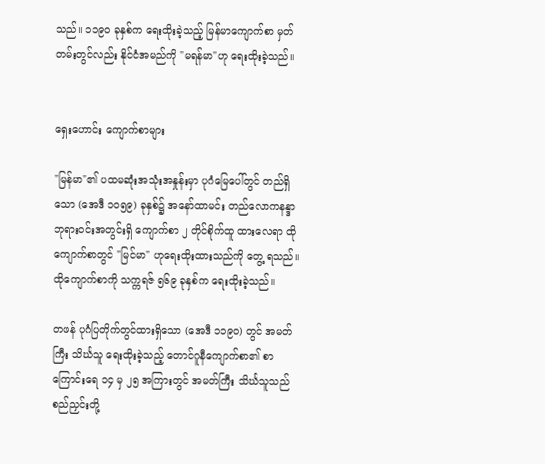သည်။ ၁၁၉၀ ခုနှစ်က ရေးထိုးခဲ့သည့် မြန်မာကျောက်စာ မှတ်တမ်းတွင်လည်း နိုင်ငံအမည်ကို "မရန်မာ"ဟု ရေးထိုးခဲ့သည်။


ရှေးဟောင်း ကျောက်စာများ

"မြန်မာ"၏ ပထမဆုံးအသုံးအနှုန်းမှာ ပုဂံမြေပေါ်တွင် တည်ရှိသော (အေဒီ ၁၀၅၉) ခုနှစ်၌ အနော်ထာမင်း တည်လောကနန္ဒာဘုရားဝင်းအတွင်းရှိ ကျောက်စာ ၂ တိုင်စိုက်ထူ ထားလေရာ ထိုကျောက်စာတွင် "မြင်မာ" ဟုရေးထိုးထားသည်ကို တွေ့ ရသည်။ ထိုကျောက်စာကို သက္ကရဇ် ၅၆၉ ခုနှစ်က ရေးထိုးခဲ့သည်။

တဖန် ပုဂံပြတိုက်တွင်ထားရှိသော (အေဒီ ၁၁၉၀) တွင် အမတ်ကြီး သိင်္ဃသူ ရေးထိုးခဲ့သည့် တောင်ဂူနီကျောက်စာ၏ စာကြောင်းရေ ၁၄ မှ ၂၅ အကြားတွင် အမတ်ကြီး သိင်္ဃသူသည် စည်ညှင်းတို့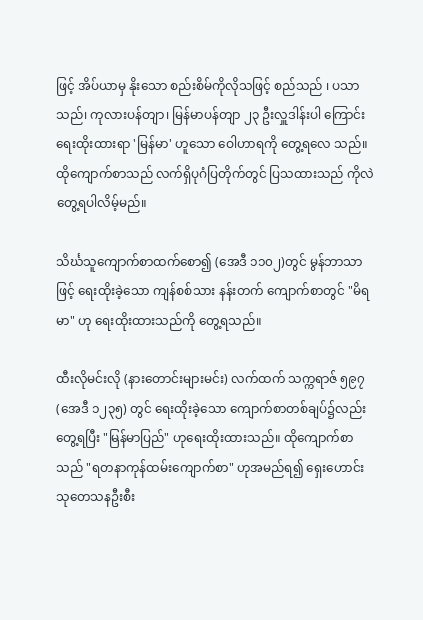ဖြင့် အိပ်ယာမှ နိုးသော စည်းစိမ်ကိုလိုသဖြင့် စည်သည် ၊ ပသာသည်၊ ကုလားပန်တျာ၊ မြန်မာပန်တျာ ၂၃ ဦးလှူဒါန်းပါ ကြောင်း ရေးထိုးထားရာ 'မြန်မာ' ဟူသော ဝေါဟာရကို တွေ့ရလေ သည်။ ထိုကျောက်စာသည် လက်ရှိပုဂံပြတိုက်တွင် ပြသထားသည် ကိုလဲ တွေ့ရပါလိမ့်မည်။

သိင်္ဃသူကျောက်စာထက်စော၍ (အေဒီ ၁၁၀၂)တွင် မွန်ဘာသာဖြင့် ရေးထိုးခဲ့သော ကျန်စစ်သား နန်းတက် ကျောက်စာတွင် "မိရမာ" ဟု ရေးထိုးထားသည်ကို တွေ့ရသည်။

ထီးလိုမင်းလို (နားတောင်းများမင်း) လက်ထက် သက္ကရာဇ် ၅၉၇ (အေဒီ ၁၂၃၅) တွင် ရေးထိုးခဲ့သော ကျောက်စာတစ်ချပ်၌လည်း တွေ့ရပြီး "မြန်မာပြည်" ဟုရေးထိုးထားသည်။ ထိုကျောက်စာသည် "ရတနာကုန်ထမ်းကျောက်စာ" ဟုအမည်ရ၍ ရှေးဟောင်း သုတေသနဦးစီး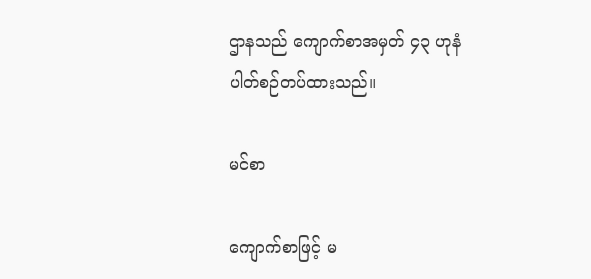ဌာနသည် ကျောက်စာအမှတ် ၄၃ ဟုနံပါတ်စဉ်တပ်ထားသည်။

မင်စာ

ကျောက်စာဖြင့် မ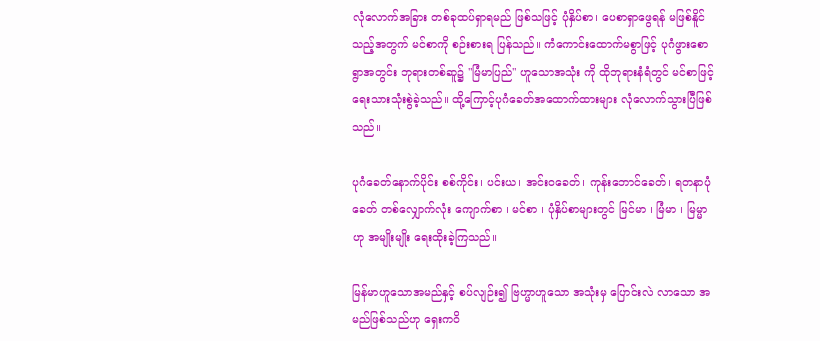လုံလောက်အခြား တစ်ခုထပ်ရှာရမည် ဖြစ်သဖြင့် ပုံနှိပ်စာ၊ ပေစာရှာဖွေရန် မဖြစ်နိူင်သည့်အတွက် မင်စာကို စဉ်းစားရ ပြန်သည်။ ကံကောင်းထောက်မစွာဖြင့် ပုဂံဖွားစောရွာအတွင်း ဘုရားတစ်ဆူ၌ "မြံမာပြည်" ဟူသောအသုံး ကို ထိုဘုရားနံရံတွင် မင်စာဖြင့် ရေးသားသုံးစွဲခဲ့သည်။ ထို့ကြောင့်ပုဂံခေတ်အထောက်ထားများ လုံလောက်သွားပြီဖြစ်သည်။

ပုဂံခေတ်နောက်ပိုင်း စစ်ကိုင်း၊ ပင်းယ၊ အင်းဝခေတ်၊ ကုန်းဘောင်ခေတ်၊ ရတနာပုံခေတ် တစ်လျှောက်လုံး ကျောက်စာ ၊ မင်စာ ၊ ပုံနှိပ်စာများတွင် မြင်မာ ၊ မြံမာ ၊ မြမ္မာဟု အမျိုးမျိုး ရေးထိုးခဲ့ကြသည်။

မြန်မာဟူသောအမည်နှင့် စပ်လျဉ်း၍ ဗြဟ္မာဟူသော အသုံးမှ ပြောင်းလဲ လာသော အမည်ဖြစ်သည်ဟု ရှေးကဝိ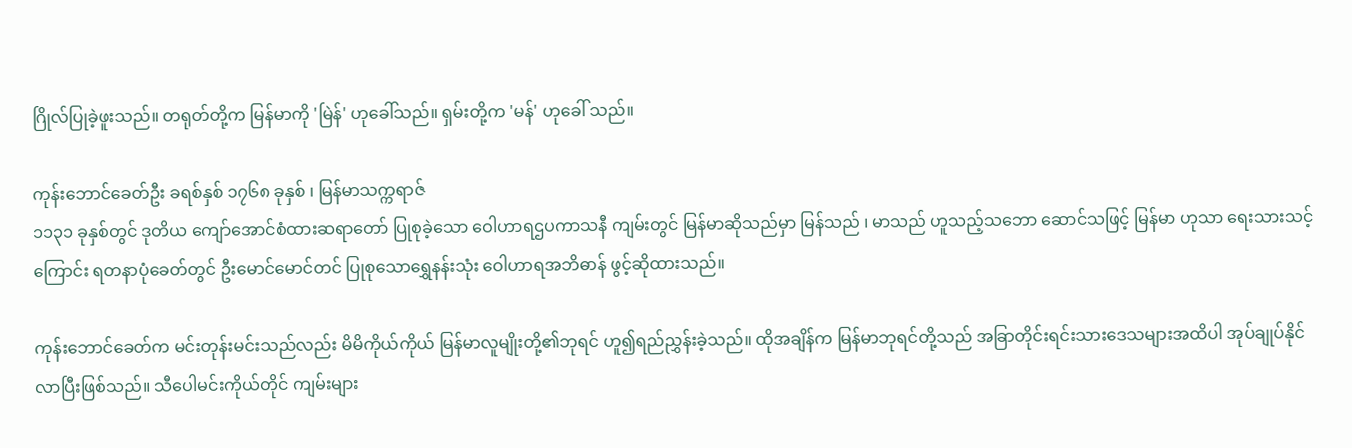ဂြိုလ်ပြုခဲ့ဖူးသည်။ တရုတ်တို့က မြန်မာကို 'မြဲန်' ဟုခေါ်သည်။ ရှမ်းတို့က 'မန်' ဟုခေါ် သည်။

ကုန်းဘောင်ခေတ်ဦး ခရစ်နှစ် ၁၇၆၈ ခုနှစ် ၊ မြန်မာသက္ကရာဇ်
၁၁၃၁ ခုနှစ်တွင် ဒုတိယ ကျော်အောင်စံထားဆရာတော် ပြုစုခဲ့သော ဝေါဟာရဌပကာသနီ ကျမ်းတွင် မြန်မာဆိုသည်မှာ မြန်သည် ၊ မာသည် ဟူသည့်သဘော ဆောင်သဖြင့် မြန်မာ ဟုသာ ရေးသားသင့် ကြောင်း ရတနာပုံခေတ်တွင် ဦးမောင်မောင်တင် ပြုစုသောရွှေနန်းသုံး ဝေါဟာရအဘိဓာန် ဖွင့်ဆိုထားသည်။

ကုန်းဘောင်ခေတ်က မင်းတုန်းမင်းသည်လည်း မိမိကိုယ်ကိုယ် မြန်မာလူမျိုးတို့၏ဘုရင် ဟူ၍ရည်ညွှန်းခဲ့သည်။ ထိုအချိန်က မြန်မာဘုရင်တို့သည် အခြာတိုင်းရင်းသားဒေသများအထိပါ အုပ်ချုပ်နိုင်လာပြီးဖြစ်သည်။ သီပေါမင်းကိုယ်တိုင် ကျမ်းများ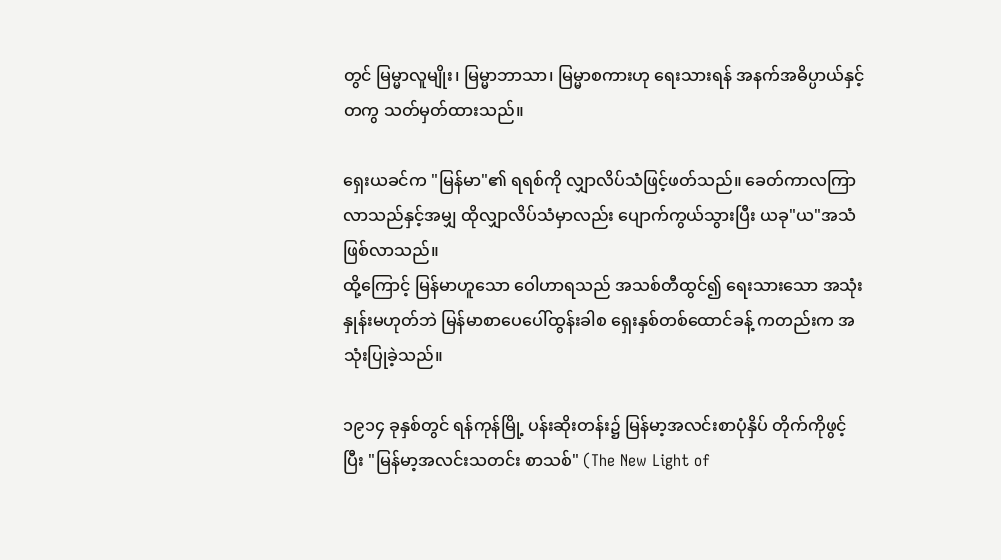တွင် မြမ္မာလူမျိုး၊ မြမ္မာဘာသာ၊ မြမ္မာစကားဟု ရေးသားရန် အနက်အဓိပ္ပာယ်နှင့် တကွ သတ်မှတ်ထားသည်။

ရှေးယခင်က "မြန်မာ"၏ ရရစ်ကို လျှာလိပ်သံဖြင့်ဖတ်သည်။ ခေတ်ကာလကြာလာသည်နှင့်အမျှ ထိုလျှာလိပ်သံမှာလည်း ပျောက်ကွယ်သွားပြီး ယခု"ယ"အသံဖြစ်လာသည်။
ထို့ကြောင့် မြန်မာဟူသော ဝေါဟာရသည် အသစ်တီထွင်၍ ရေးသားသော အသုံးနှုန်းမဟုတ်ဘဲ မြန်မာစာပေပေါ်ထွန်းခါစ ရှေးနှစ်တစ်ထောင်ခန့် ကတည်းက အသုံးပြုခဲ့သည်။

၁၉၁၄ ခုနှစ်တွင် ရန်ကုန်မြို့ ပန်းဆိုးတန်း၌ မြန်မာ့အလင်းစာပုံနှိပ် တိုက်ကိုဖွင့်ပြီး "မြန်မာ့အလင်းသတင်း စာသစ်" (The New Light of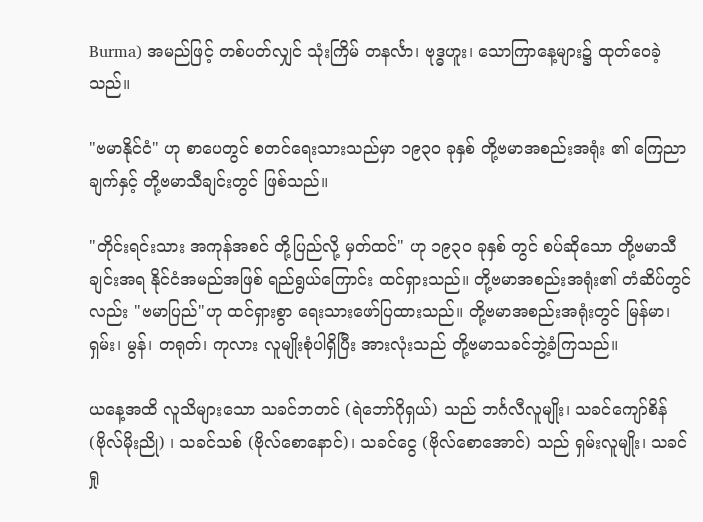Burma) အမည်ဖြင့် တစ်ပတ်လျှင် သုံးကြိမ် တနင်္လာ၊ ဗုဒ္ဓဟူး၊ သောကြာနေ့များ၌ ထုတ်ဝေခဲ့သည်။

"ဗမာနိုင်ငံ" ဟု စာပေတွင် စတင်ရေးသားသည်မှာ ၁၉၃၀ ခုနှစ် တို့ဗမာအစည်းအရုံး ၏ ကြေညာချက်နှင့် တို့ဗမာသီချင်းတွင် ဖြစ်သည်။

"တိုင်းရင်းသား အကုန်အစင် တို့ပြည်လို့ မှတ်ထင်" ဟု ၁၉၃၀ ခုနှစ် တွင် စပ်ဆိုသော တို့ဗမာသီချင်းအရ နိုင်ငံအမည်အဖြစ် ရည်ရွယ်ကြောင်း ထင်ရှားသည်။ တို့ဗမာအစည်းအရုံး၏ တံဆိပ်တွင်လည်း "ဗမာပြည်"ဟု ထင်ရှားစွာ ရေးသားဖော်ပြထားသည်။ တို့ဗမာအစည်းအရုံးတွင် မြန်မာ၊ ရှမ်း၊ မွန်၊ တရုတ်၊ ကုလား လူမျိုးစုံပါရှိပြီး အားလုံးသည် တို့ဗမာသခင်ဘွဲ့ခံကြသည်။

ယနေ့အထိ လူသိများသော သခင်ဘတင် (ရဲဘော်ဂိုရှယ်) သည် ဘင်္ဂလီလူမျိုး၊ သခင်ကျော်စိန် (ဗိုလ်မိုးညို) ၊ သခင်သစ် (ဗိုလ်စောနောင်)၊ သခင်ငွေ (ဗိုလ်စောအောင်) သည် ရှမ်းလူမျိုး၊ သခင်ရှု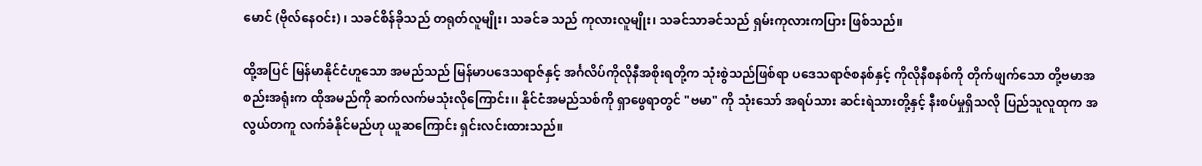မောင် (ဗိုလ်နေဝင်း) ၊ သခင်စိန်ခိုသည် တရုတ်လူမျိုး၊ သခင်ခ သည် ကုလားလူမျိုး၊ သခင်သာခင်သည် ရှမ်းကုလားကပြား ဖြစ်သည်။

ထို့အပြင် မြန်မာနိုင်ငံဟူသော အမည်သည် မြန်မာပဒေသရာဇ်နှင့် အင်္ဂလိပ်ကိုလိုနီအစိုးရတို့က သုံးစွဲသည်ဖြစ်ရာ ပဒေသရာဇ်စနစ်နှင့် ကိုလိုနီစနစ်ကို တိုက်ဖျက်သော တို့ဗမာအစည်းအရုံးက ထိုအမည်ကို ဆက်လက်မသုံးလိုကြောင်း၊၊ နိုင်ငံအမည်သစ်ကို ရှာဖွေရာတွင် "ဗမာ" ကို သုံးသော် အရပ်သား ဆင်းရဲသားတို့နှင့် နီးစပ်မှုရှိသလို ပြည်သူလူထုက အလွယ်တကူ လက်ခံနိုင်မည်ဟု ယူဆကြောင်း ရှင်းလင်းထားသည်။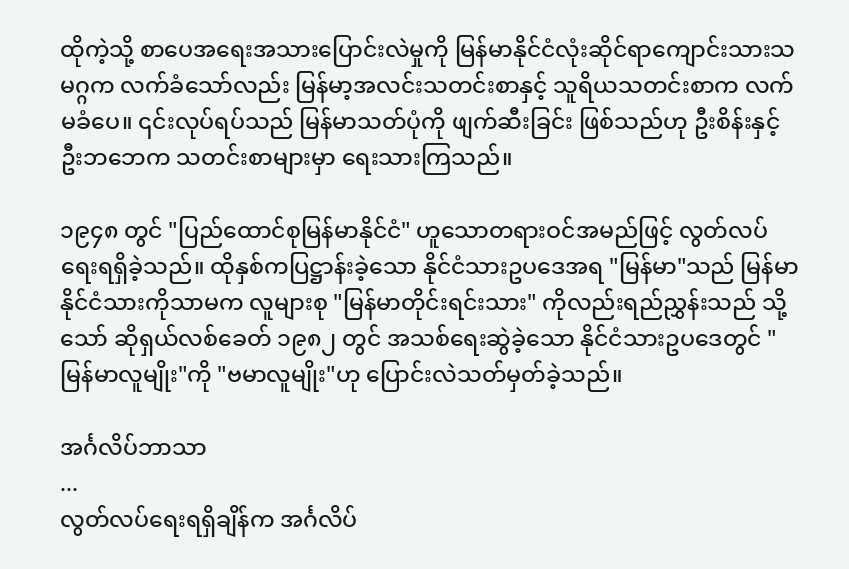ထိုကဲ့သို့ စာပေအရေးအသားပြောင်းလဲမှုကို မြန်မာနိုင်ငံလုံးဆိုင်ရာကျောင်းသားသမဂ္ဂက လက်ခံသော်လည်း မြန်မာ့အလင်းသတင်းစာနှင့် သူရိယသတင်းစာက လက်မခံပေ။ ၎င်းလုပ်ရပ်သည် မြန်မာသတ်ပုံကို ဖျက်ဆီးခြင်း ဖြစ်သည်ဟု ဦးစိန်းနှင့် ဦးဘဘေက သတင်းစာများမှာ ရေးသားကြသည်။

၁၉၄၈ တွင် "ပြည်ထောင်စုမြန်မာနိုင်ငံ" ဟူသောတရားဝင်အမည်ဖြင့် လွတ်လပ်ရေးရရှိခဲ့သည်။ ထိုနှစ်ကပြဋ္ဌာန်းခဲ့သော နိုင်ငံသားဥပဒေအရ "မြန်မာ"သည် မြန်မာနိုင်ငံသားကိုသာမက လူများစု "မြန်မာတိုင်းရင်းသား" ကိုလည်းရည်ညွှန်းသည် သို့သော် ဆိုရှယ်လစ်ခေတ် ၁၉၈၂ တွင် အသစ်ရေးဆွဲခဲ့သော နိုင်ငံသားဥပဒေတွင် "မြန်မာလူမျိုး"ကို "ဗမာလူမျိုး"ဟု ပြောင်းလဲသတ်မှတ်ခဲ့သည်။

အင်္ဂလိပ်ဘာသာ
...
လွတ်လပ်ရေးရရှိချိန်က အင်္ဂလိပ်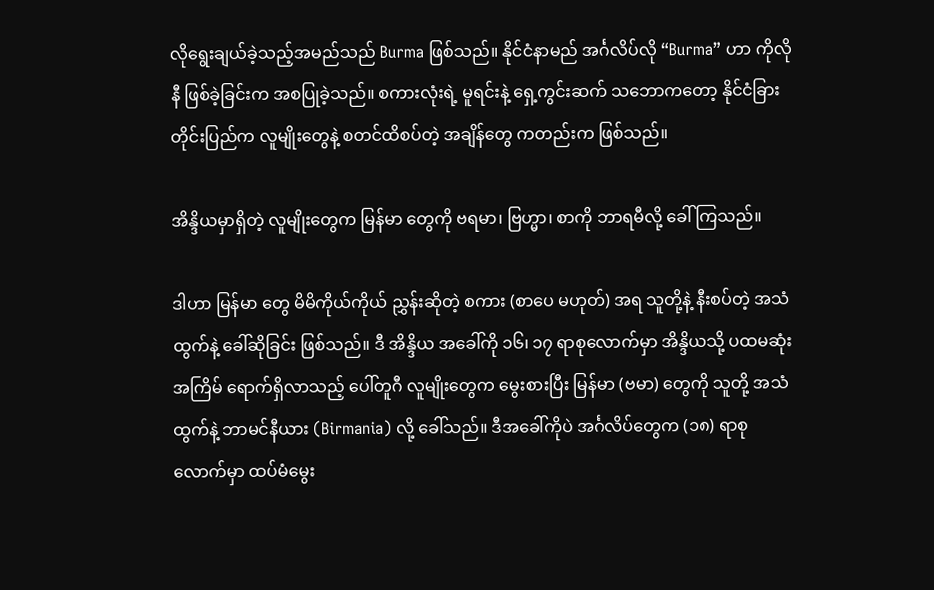လိုရွေးချယ်ခဲ့သည့်အမည်သည် Burma ဖြစ်သည်။ နိုင်ငံနာမည် အင်္ဂလိပ်လို “Burma” ဟာ ကိုလိုနီ ဖြစ်ခဲ့ခြင်းက အစပြုခဲ့သည်။ စကားလုံးရဲ့ မူရင်းနဲ့ ရှေ့ကွင်းဆက် သဘောကတော့ နိုင်ငံခြားတိုင်းပြည်က လူမျိုးတွေနဲ့ စတင်ထိစပ်တဲ့ အချိန်တွေ ကတည်းက ဖြစ်သည်။

အိန္ဒိယမှာရှိတဲ့ လူမျိုးတွေက မြန်မာ တွေကို ဗရမာ၊ ဗြဟ္မာ၊ စာကို ဘာရမီလို့ ခေါ်ကြသည်။

ဒါဟာ မြန်မာ တွေ မိမိကိုယ်ကိုယ် ညွှန်းဆိုတဲ့ စကား (စာပေ မဟုတ်) အရ သူတို့နဲ့ နီးစပ်တဲ့ အသံထွက်နဲ့ ခေါ်ဆိုခြင်း ဖြစ်သည်။ ဒီ အိန္ဒိယ အခေါ်ကို ၁၆၊ ၁၇ ရာစုလောက်မှာ အိန္ဒိယသို့ ပထမဆုံးအကြိမ် ရောက်ရှိလာသည့် ပေါ်တူဂီ လူမျိုးတွေက မွေးစားပြီး မြန်မာ (ဗမာ) တွေကို သူတို့ အသံထွက်နဲ့ ဘာမင်နီယား (Birmania) လို့ ခေါ်သည်။ ဒီအခေါ်ကိုပဲ အင်္ဂလိပ်တွေက (၁၈) ရာစု လောက်မှာ ထပ်မံမွေး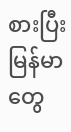စားပြီး မြန်မာ တွေ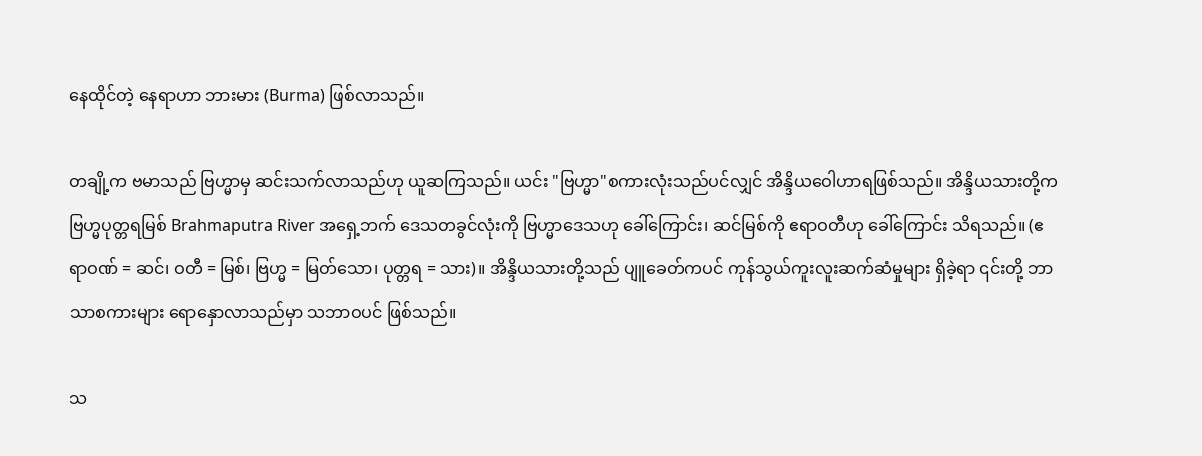နေထိုင်တဲ့ နေရာဟာ ဘားမား (Burma) ဖြစ်လာသည်။

တချို့က ဗမာသည် ဗြဟ္မာမှ ဆင်းသက်လာသည်ဟု ယူဆကြသည်။ ယင်း "ဗြဟ္မာ"စကားလုံးသည်ပင်လျှင် အိန္ဒိယဝေါဟာရဖြစ်သည်။ အိန္ဒိယသားတို့က ဗြဟ္မပုတ္တရမြစ် Brahmaputra River အရှေ့ဘက် ဒေသတခွင်လုံးကို ဗြဟ္မာဒေသဟု ခေါ်ကြောင်း၊ ဆင်မြစ်ကို ဧရာဝတီဟု ခေါ်ကြောင်း သိရသည်။ (ဧရာဝဏ် = ဆင်၊ ဝတီ = မြစ်၊ ဗြဟ္မ = မြတ်သော၊ ပုတ္တရ = သား)။ အိန္ဒိယသားတို့သည် ပျူခေတ်ကပင် ကုန်သွယ်ကူးလူးဆက်ဆံမှုများ ရှိခဲ့ရာ ၎င်းတို့ ဘာသာစကားများ ရောနှောလာသည်မှာ သဘာဝပင် ဖြစ်သည်။

သ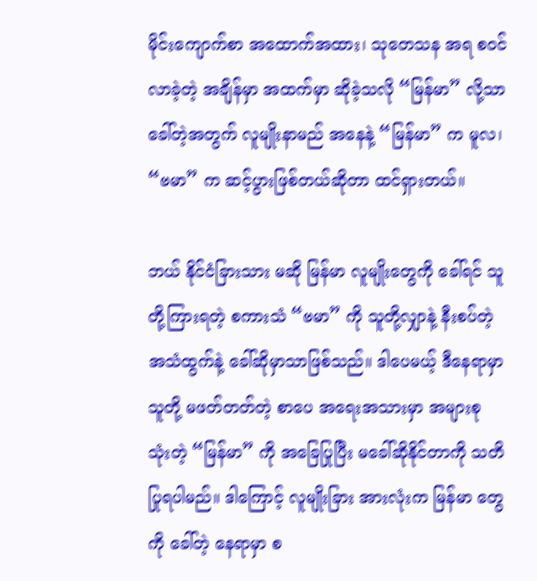မိုင်းကျောက်စာ အထောက်အထား၊ သုတေသန အရ စဝင်လာခဲ့တဲ့ အချိန်မှာ အထက်မှာ ဆိုခဲ့သလို “မြန်မာ” လို့သာ ခေါ်တဲ့အတွက် လူမျိုးနာမည် အနေနဲ့ “မြန်မာ” က မူလ၊ “ဗမာ” က ဆင့်ပွားဖြစ်တယ်ဆိုတာ ထင်ရှားတယ်။

ဘယ် နိုင်ငံခြားသား မဆို မြန်မာ လူမျိုးတွေကို ခေါ်ရင် သူတို့ကြားရတဲ့ စကားသံ “ဗမာ” ကို သူတို့လျှာနဲ့ နီးစပ်တဲ့ အသံထွက်နဲ့ ခေါ်ဆိုမှာသာဖြစ်သည်။ ဒါပေမယ့် ဒီနေရာမှာ သူတို့ မဖတ်တတ်တဲ့ စာပေ အရေးအသားမှာ အများစု သုံးတဲ့ “မြန်မာ” ကို အခြေပြုပြီး မခေါ်ဆိုနိုင်တာကို သတိပြုရပါမည်။ ဒါကြောင့် လူမျိုးခြား အားလုံးက မြန်မာ တွေကို ခေါ်တဲ့ နေရာမှာ စ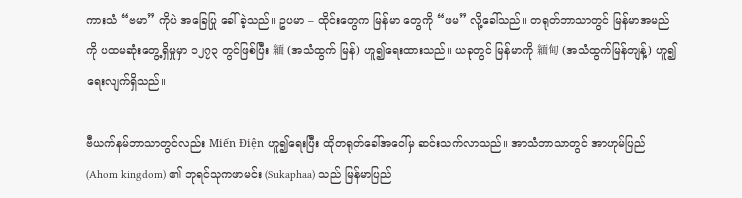ကားသံ “ဗမာ” ကိုပဲ အခြေပြု ခေါ်ခဲ့သည်။ ဥပမာ – ထိုင်းတွေက မြန်မာ တွေကို “ဖမ” လို့ခေါ်သည်။ တရုတ်ဘာသာတွင် မြန်မာအမည်ကို ပထမဆုံး‌တွေ့ရှိမှုမှာ ၁၂၇၃ တွင်ဖြစ်ပြီး 緬 (အသံထွက် မြန်) ဟူ၍ရေးထားသည်။ ယခုတွင် မြန်မာကို 緬甸 (အသံထွက်မြန်တျန့်) ဟူ၍ ရေးလျက်ရှိသည်။

ဗီယက်နမ်ဘာသာတွင်လည်း Miến Điện ဟူ၍ရေးပြီး ထိုတရုတ်ခေါ်အဝေါ်မှ ဆင်းသက်လာသည်။ အာသံဘာသာတွင် အာဟုမ်ပြည် (Ahom kingdom) ၏ ဘုရင်သုကဖာမင်း (Sukaphaa) သည် မြန်မာပြည်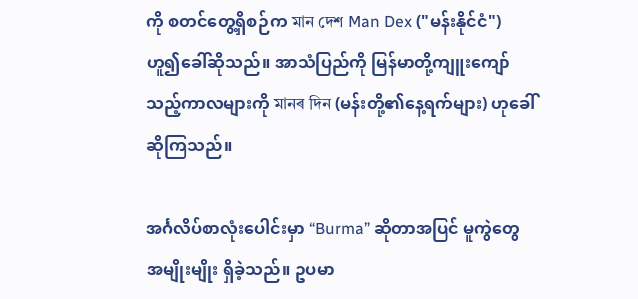ကို စတင်တွေ့ရှိစဉ်က মান দেশ Man Dex ("မန်းနိုင်ငံ") ဟူ၍ခေါ်ဆိုသည်။ အာသံပြည်ကို မြန်မာတို့ကျူးကျော်သည့်ကာလများကို মানৰ দিন (မန်းတို့၏နေ့ရက်များ) ဟုခေါ်ဆိုကြသည်။

အင်္ဂလိပ်စာလုံးပေါင်းမှာ “Burma” ဆိုတာအပြင် မူကွဲတွေ အမျိုးမျိုး ရှိခဲ့သည်။ ဥပမာ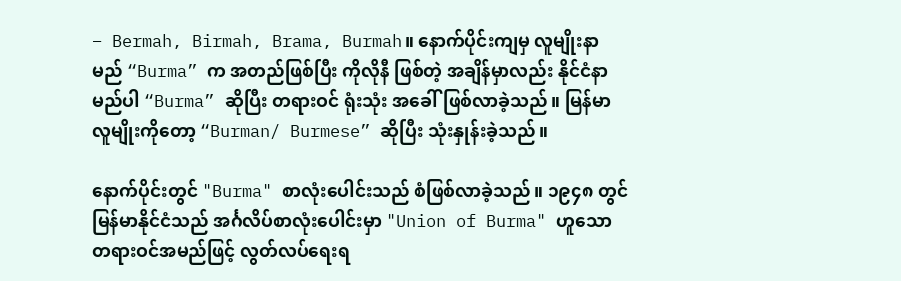– Bermah, Birmah, Brama, Burmah။ နောက်ပိုင်းကျမှ လူမျိုးနာမည် “Burma” က အတည်ဖြစ်ပြီး ကိုလိုနီ ဖြစ်တဲ့ အချိန်မှာလည်း နိုင်ငံနာမည်ပါ “Burma” ဆိုပြီး တရားဝင် ရုံးသုံး အခေါ်ဖြစ်လာခဲ့သည်။ မြန်မာ လူမျိုးကိုတော့ “Burman/ Burmese” ဆိုပြီး သုံးနှုန်းခဲ့သည်။

နောက်ပိုင်းတွင် "Burma" စာလုံးပေါင်းသည် စံဖြစ်လာခဲ့သည်။ ၁၉၄၈ တွင် မြန်မာနိုင်ငံသည် အင်္ဂလိပ်စာလုံးပေါင်းမှာ "Union of Burma" ဟူသော တရားဝင်အမည်ဖြင့် လွတ်လပ်ရေးရ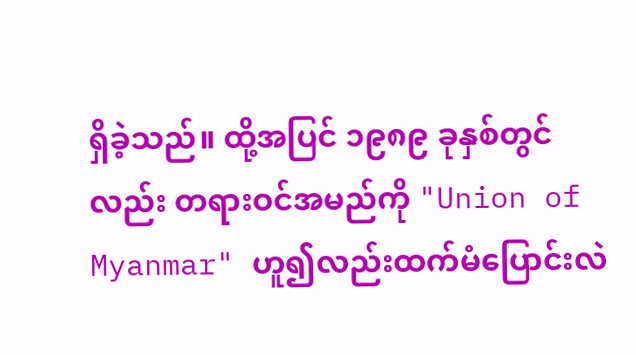ရှိခဲ့သည်။ ထို့အပြင် ၁၉၈၉ ခုနှစ်တွင်လည်း တရားဝင်အမည်ကို "Union of Myanmar" ဟူ၍လည်းထက်မံပြောင်းလဲ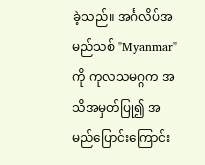ခဲ့သည်။ အင်္ဂလိပ်အမည်သစ် "Myanmar" ကို ကုလသမဂ္ဂက အသိအမှတ်ပြု၍ အမည်ပြောင်းကြောင်း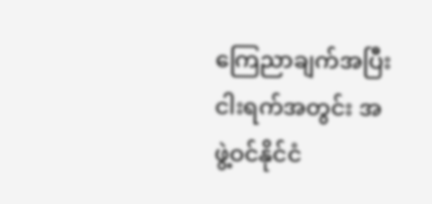ကြေညာချက်အပြီး ငါးရက်အတွင်း အဖွဲ့ဝင်နိုင်ငံ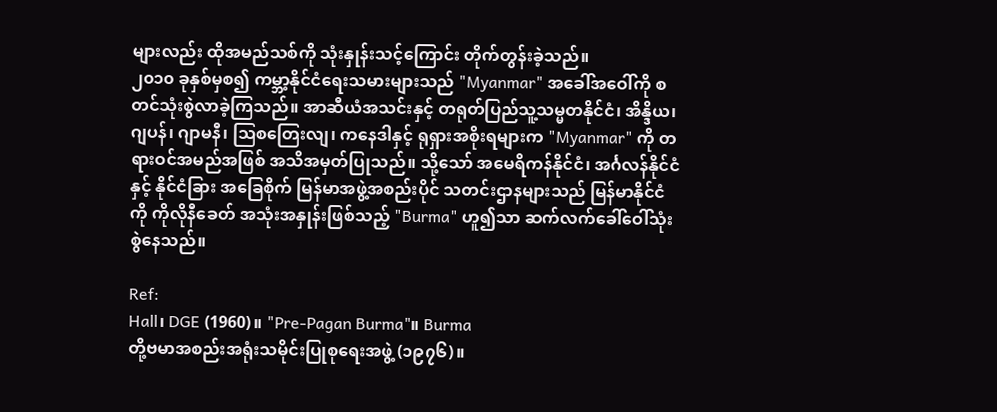များလည်း ထိုအမည်သစ်ကို သုံးနှုန်းသင့်‌ကြောင်း တိုက်တွန်းခဲ့သည်။
၂၀၁၀ ခုနှစ်မှစ၍ ကမ္ဘာ့နိုင်ငံရေးသမားများသည် "Myanmar" အခေါ်အဝေါ်ကို စတင်သုံးစွဲလာခဲ့ကြသည်။ အာဆီယံအသင်းနှင့် တရုတ်ပြည်သူ့သမ္မတနိုင်ငံ၊ အိန္ဒိယ၊ ဂျပန်၊ ဂျာမနီ၊ ဩစတြေးလျ၊ ကနေဒါနှင့် ရုရှားအစိုးရများက "Myanmar" ကို တရားဝင်အမည်အဖြစ် အသိအမှတ်ပြုသည်။ သို့သော် အမေရိကန်နိုင်ငံ၊ အင်္ဂလန်နိုင်ငံ နှင့် နိုင်ငံခြား အခြေစိုက် မြန်မာအဖွဲ့အစည်းပိုင် သတင်းဌာနများသည် မြန်မာနိုင်ငံကို ကိုလိုနီခေတ် အသုံးအနှုန်းဖြစ်သည့် "Burma" ဟူ၍သာ ဆက်လက်ခေါ်ဝေါ်သုံးစွဲနေသည်။

Ref:
Hall၊ DGE (1960)။ "Pre-Pagan Burma"။ Burma
တို့ဗမာအစည်းအရုံးသမိုင်းပြုစုရေးအဖွဲ့ (၁၉၇၆)။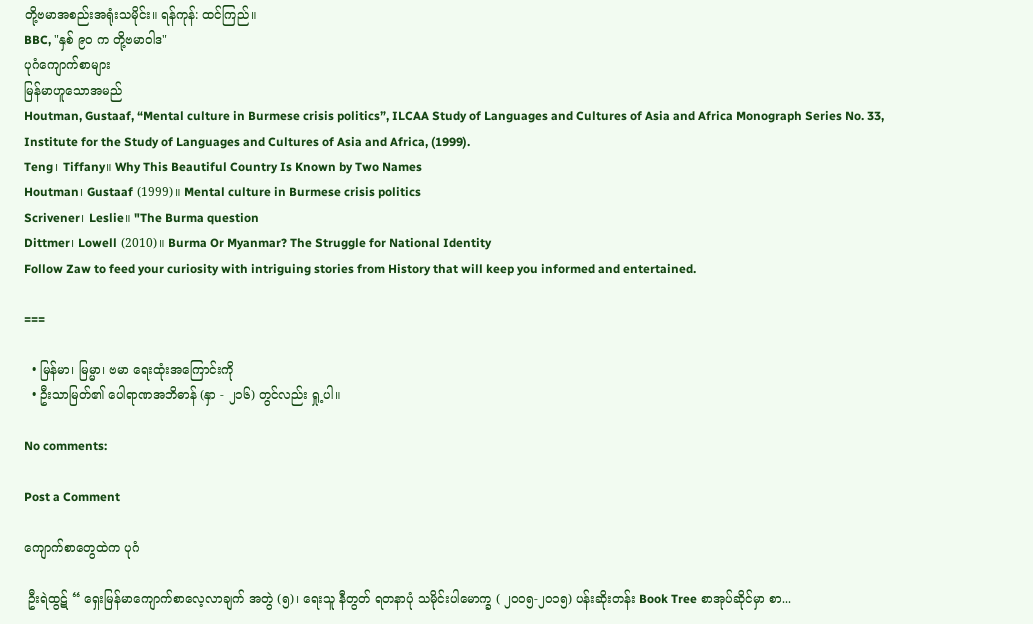တို့ဗမာအစည်းအရုံးသမိုင်း။ ရန်ကုန်: ထင်ကြည်။
BBC, "နှစ် ၉ဝ က တို့ဗမာဝါဒ"
ပုဂံကျောက်စာများ
မြန်မာဟူသောအမည်
Houtman, Gustaaf, “Mental culture in Burmese crisis politics”, ILCAA Study of Languages and Cultures of Asia and Africa Monograph Series No. 33, Institute for the Study of Languages and Cultures of Asia and Africa, (1999).
Teng၊ Tiffany။ Why This Beautiful Country Is Known by Two Names
Houtman၊ Gustaaf (1999)။ Mental culture in Burmese crisis politics
Scrivener၊ Leslie။ "The Burma question
Dittmer၊ Lowell (2010)။ Burma Or Myanmar? The Struggle for National Identity
Follow Zaw to feed your curiosity with intriguing stories from History that will keep you informed and entertained.

===

  • မြန်မာ၊ မြမ္မာ၊ ဗမာ ရေးထုံးအကြောင်းကို
  • ဦးသာမြတ်၏ ပေါရာဏအဘိဓာန် (နှာ - ၂၁၆) တွင်လည်း ရှု့ပါ။

No comments:

Post a Comment

ကျောက်စာတွေထဲက ပုဂံ

 ဦးရဲထွဋ် “ ရှေးမြန်မာကျောက်စာလေ့လာချက် အတွဲ (၅)၊ ရေးသူ နီတွတ် ရတနာပုံ သမိုင်းပါမောက္ခ ( ၂၀၀၅-၂၀၁၅) ပန်းဆိုးတန်း Book Tree စာအုပ်ဆိုင်မှာ စာ...